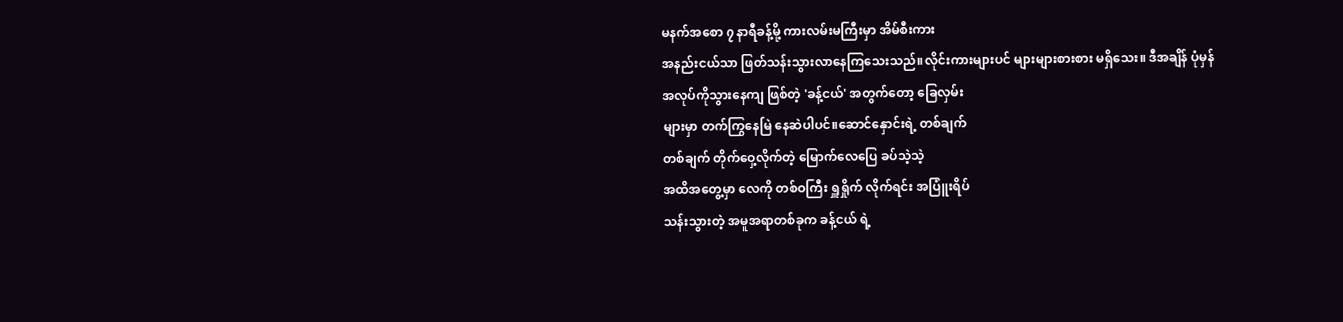မနက်အစော ၇ နာရီခန့်မို့ ကားလမ်းမကြီးမှာ အိမ်စီးကား
အနည်းငယ်သာ ဖြတ်သန်းသွားလာနေကြသေးသည်။လိုင်းကားများပင် များများစားစား မရှိသေး။ ဒီအချိန် ပုံမှန်
အလုပ်ကိုသွားနေကျ ဖြစ်တဲ့ 'ခန့်ငယ်' အတွက်တော့ ခြေလှမ်း
များမှာ တက်ကြွနေမြဲ နေဆဲပါပင်။ဆောင်နှောင်းရဲ့ တစ်ချက်
တစ်ချက် တိုက်ဝှေ့လိုက်တဲ့ မြောက်လေပြေ ခပ်သဲ့သဲ့
အထိအတွေ့မှာ လေကို တစ်ဝကြီး ရှူရှိုက် လိုက်ရင်း အပြူံးရိပ်
သန်းသွားတဲ့ အမူအရာတစ်ခုက ခန့်ငယ် ရဲ့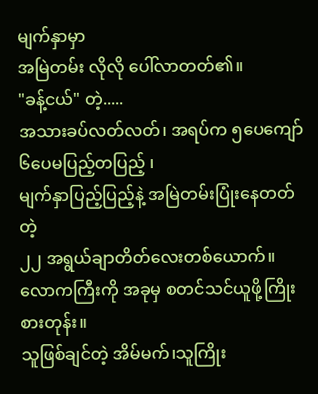မျက်နှာမှာ
အမြဲတမ်း လိုလို ပေါ်လာတတ်၏။
"ခန့်ငယ်" တဲ့.....
အသားခပ်လတ်လတ်၊ အရပ်က ၅ပေကျော် ၆ပေမပြည့်တပြည့် ၊
မျက်နှာပြည့်ပြည့်နဲ့ အမြဲတမ်းပြုံးနေတတ်တဲ့
၂၂ အရွယ်ချာတိတ်လေးတစ်ယောက်။
လောကကြီးကို အခုမှ စတင်သင်ယူဖို့ကြိုးစားတုန်း။
သူဖြစ်ချင်တဲ့ အိမ်မက်၊သူကြိုး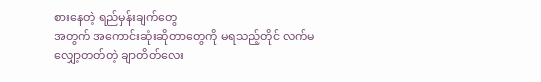စားနေတဲ့ ရည်မှန်းချက်တွေ
အတွက် အကောင်းဆုံးဆိုတာတွေကို မရသည့်တိုင် လက်မ
လျှော့တတ်တဲ့ ချာတိတ်လေး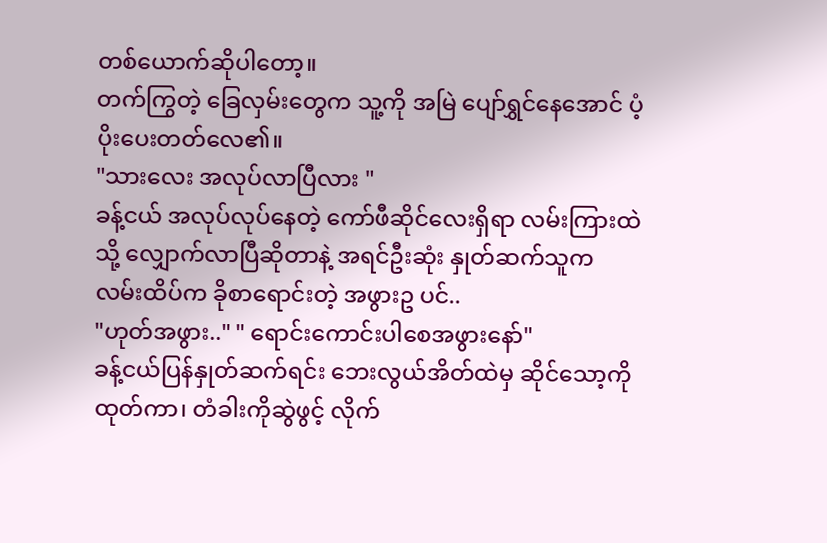တစ်ယောက်ဆိုပါတော့။
တက်ကြွတဲ့ ခြေလှမ်းတွေက သူ့ကို အမြဲ ပျော်ရွှင်နေအောင် ပံ့
ပိုးပေးတတ်လေ၏။
"သားလေး အလုပ်လာပြီလား "
ခန့်ငယ် အလုပ်လုပ်နေတဲ့ ကော်ဖီဆိုင်လေးရှိရာ လမ်းကြားထဲ
သို့ လျှောက်လာပြီဆိုတာနဲ့ အရင်ဦးဆုံး နှုတ်ဆက်သူက
လမ်းထိပ်က ခိုစာရောင်းတဲ့ အဖွားဥ ပင်..
"ဟုတ်အဖွား.." " ရောင်းကောင်းပါစေအဖွားနော်"
ခန့်ငယ်ပြန်နှုတ်ဆက်ရင်း ဘေးလွယ်အိတ်ထဲမှ ဆိုင်သော့ကို
ထုတ်ကာ၊ တံခါးကိုဆွဲဖွင့် လိုက်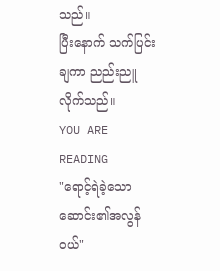သည်။
ပြီးနောက် သက်ပြင်းချကာ ညည်းညူလိုက်သည်။
YOU ARE READING
"ရောင့်ရဲခဲ့သော ဆောင်း၏အလွန်ဝယ်"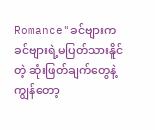Romance"ခင်ဗျားက ခင်ဗျားရဲ့မပြတ်သားနိူင်တဲ့ ဆုံးဖြတ်ချက်တွေနဲ့ ကျွန်တော့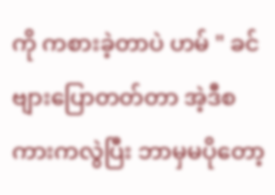ကို ကစားခဲ့တာပဲ ဟမ် " ခင်ဗျားပြောတတ်တာ အဲ့ဒီစကားကလွဲပြီး ဘာမှမပိုတော့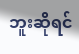ဘူးဆိုရင်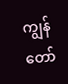ကျွန်တော်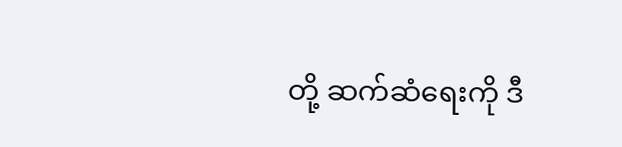တို့ ဆက်ဆံရေးကို ဒီ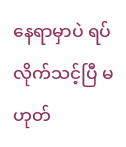နေရာမှာပဲ ရပ်လိုက်သင့်ပြီ မဟုတ်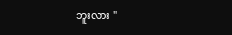ဘူးလား "